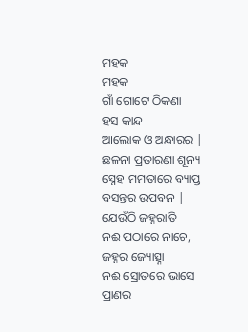ମହକ
ମହକ
ଗାଁ ଗୋଟେ ଠିକଣା
ହସ କାନ୍ଦ
ଆଲୋକ ଓ ଅନ୍ଧାରର |
ଛଳନା ପ୍ରତାରଣା ଶୂନ୍ୟ
ସ୍ନେହ ମମତାରେ ବ୍ୟାପ୍ତ
ବସନ୍ତର ଉପବନ |
ଯେଉଁଠି ଜହ୍ନରାତି
ନଈ ପଠାରେ ନାଚେ,
ଜହ୍ନର ଜ୍ୟୋତ୍ସ୍ନା
ନଈ ସ୍ରୋତରେ ଭାସେ
ପ୍ରାଣର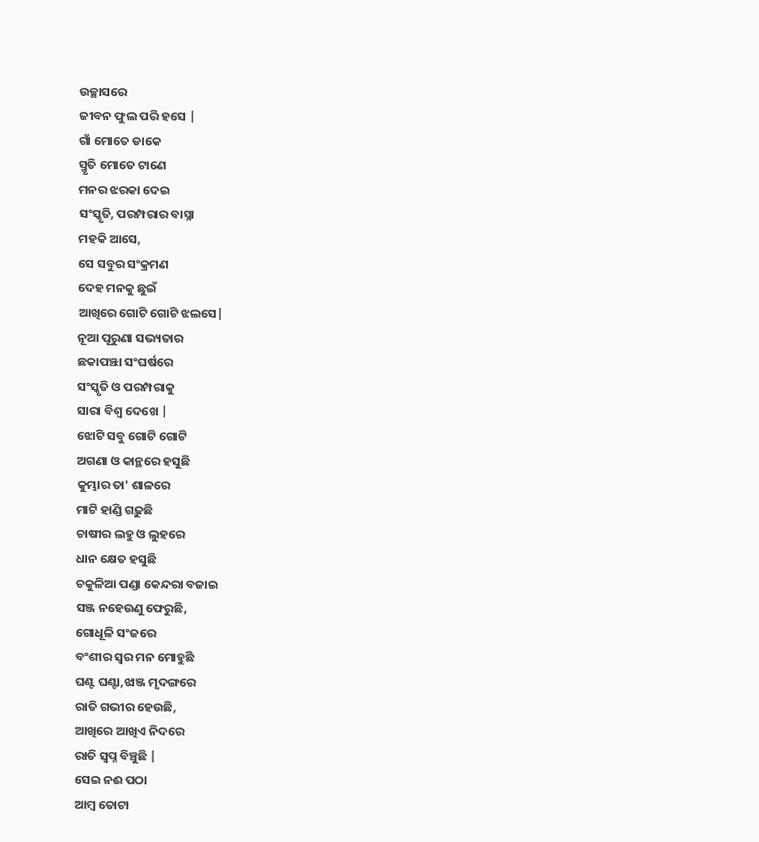ଉଚ୍ଛାସରେ
ଜୀବନ ଫୁଲ ପରି ହସେ |
ଗାଁ ମୋତେ ଡାକେ
ସ୍ମୃତି ମୋତେ ଟାଣେ
ମନର ଝରକା ଦେଇ
ସଂସ୍କୃତି, ପରମ୍ପରାର ବାସ୍ନା
ମହକି ଆସେ,
ସେ ସବୁର ସଂକ୍ରମଣ
ଦେହ ମନକୁ ଛୁଇଁ
ଆଖିରେ ଗୋଟି ଗୋଟି ଝଲସେ|
ନୂଆ ପୂରୁଣା ସଭ୍ୟତାର
ଛକାପଞ୍ଝା ସଂଘର୍ଷରେ
ସଂସ୍କୃତି ଓ ପରମ୍ପରାକୁ
ସାରା ବିଶ୍ୱ ଦେଖେ |
ଝୋଟି ସବୁ ଗୋଟି ଗୋଟି
ଅଗଣା ଓ କାନ୍ଥରେ ହସୁଛି
କୁମ୍ଭାର ତା' ଶାଳରେ
ମାଟି ହାଣ୍ଡି ଗଢ଼ୁଛି
ଚାଷୀର ଲହୁ ଓ ଲୁହରେ
ଧାନ କ୍ଷେତ ହସୁଛି
ଚକୁଳିଆ ପଣ୍ଡା କେନ୍ଦରା ବଜାଇ
ସଞ୍ଜ ନହେଉଣୁ ଫେରୁଛି,
ଗୋଧୂଳି ସଂଜରେ
ବଂଶୀର ସ୍ୱର ମନ ମୋହୁଛି
ଘଣ୍ଟ ଘଣ୍ଟା,ଝାଞ୍ଜ ମୃଦଙ୍ଗରେ
ରାତି ଗଭୀର ହେଉଛି,
ଆଖିରେ ଆଖିଏ ନିଦରେ
ରାତି ସ୍ବପ୍ନ ବିଞ୍ଚୁଛି |
ସେଇ ନଈ ପଠା
ଆମ୍ବ ତୋଟା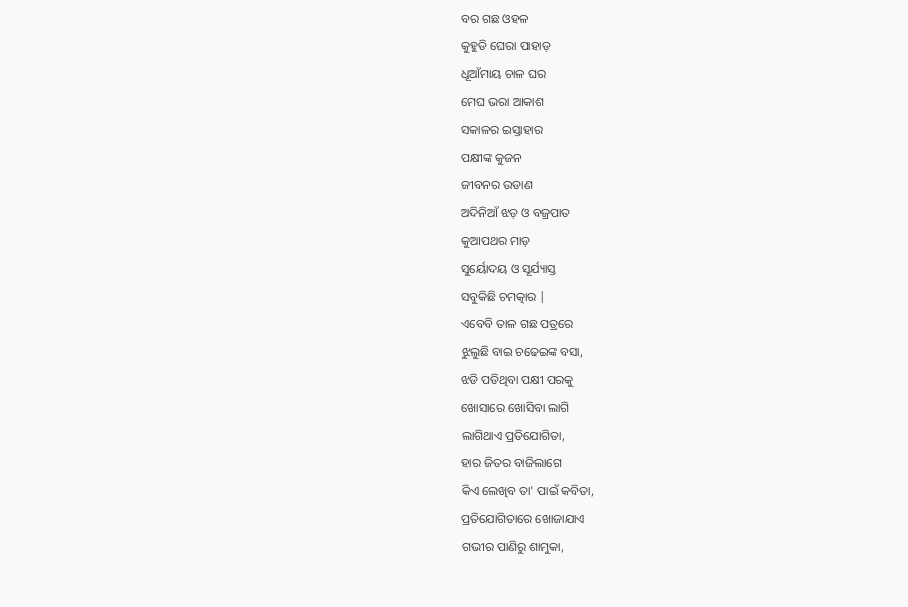ବର ଗଛ ଓହଳ
କୁହୁଡି ଘେରା ପାହାଡ଼
ଧୂଆଁମାୟ ଚାଳ ଘର
ମେଘ ଭରା ଆକାଶ
ସକାଳର ଇସ୍ତାହାର
ପକ୍ଷୀଙ୍କ କୁଜନ
ଜୀବନର ଉଡାଣ
ଅଦିନିଆଁ ଝଡ଼ ଓ ବଜ୍ରପାତ
କୁଆପଥର ମାଡ଼
ସୁର୍ୟୋଦୟ ଓ ସୂର୍ଯ୍ୟାସ୍ତ
ସବୁକିଛି ଚମତ୍କାର |
ଏବେବି ତାଳ ଗଛ ପତ୍ରରେ
ଝୁଲୁଛି ବାଇ ଚଢେଇଙ୍କ ବସା,
ଝଡି ପଡିଥିବା ପକ୍ଷୀ ପରକୁ
ଖୋସାରେ ଖୋସିବା ଲାଗି
ଲାଗିଥାଏ ପ୍ରତିଯୋଗିତା,
ହାର ଜିତର ବାଜିଲାଗେ
କିଏ ଲେଖିବ ତା' ପାଇଁ କବିତା,
ପ୍ରତିଯୋଗିତାରେ ଖୋଜାଯାଏ
ଗଭୀର ପାଣିରୁ ଶାମୁକା,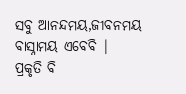ସବୁ ଆନନ୍ଦମୟ,ଜୀବନମୟ
ବାସ୍ନାମୟ ଏବେବି |
ପ୍ରକୃତି ବି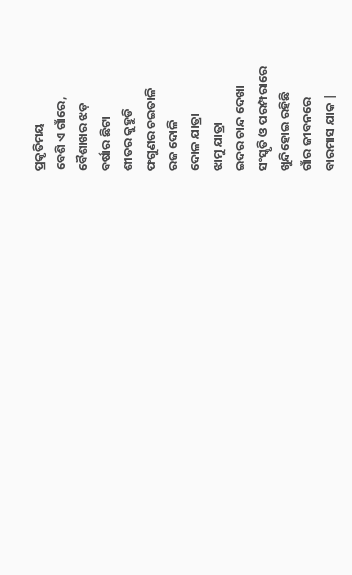ପ୍ରକୃତିମୟ
ବେଶି ଏ ଗାଁରେ,
ବୈଶାଖର ଝଡ଼
ବର୍ଷାର ଛିଟା
ଶୀତର କୁହୁଡି
ଫଗୁଣର ଚଇତାଳି
ରଜ ଦୋଳି
ଦୋଳ ଯାତ୍ରା
ଝାମୁ ଯାତ୍ରା
ଇଦର ଚାନ୍ଦ ଦେଖା
ସଂସ୍କୃତି ଓ ପରମ୍ପରାରେ
ଖୁନ୍ଦିହୋଇ ରହିଛି
ଗାଁର ଜୀବନରେ
ବାରମାସ ଯାକ |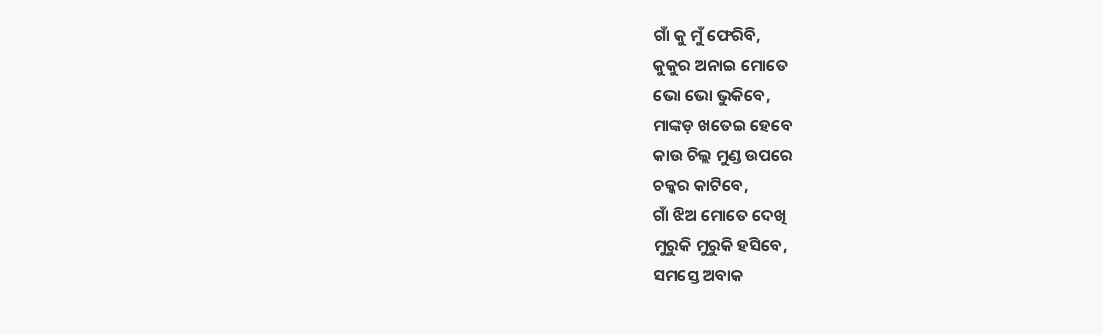ଗାଁ କୁ ମୁଁ ଫେରିବି,
କୁକୁର ଅନାଇ ମୋତେ
ଭୋ ଭୋ ଭୁକିବେ,
ମାଙ୍କଡ଼ ଖତେଇ ହେବେ
କାଉ ଚିଲ୍ଲ ମୁଣ୍ଡ ଉପରେ
ଚକ୍କର କାଟିବେ,
ଗାଁ ଝିଅ ମୋତେ ଦେଖି
ମୁରୁକି ମୁରୁକି ହସିବେ,
ସମସ୍ତେ ଅବାକ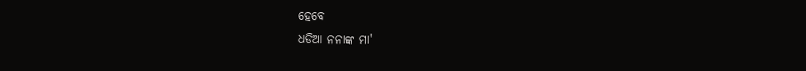ହେବେ
ଧଡିଆ ନନାଙ୍କ ମା'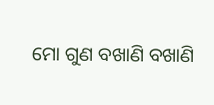ମୋ ଗୁଣ ବଖାଣି ବଖାଣି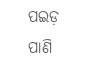ପଇଡ଼ ପାଣି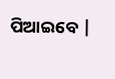ପିଆଇବେ |